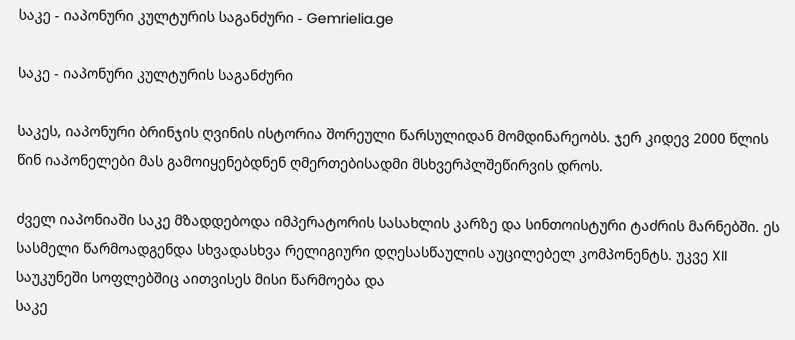საკე - იაპონური კულტურის საგანძური - Gemrielia.ge

საკე - იაპონური კულტურის საგანძური

საკეს, იაპონური ბრინჯის ღვინის ისტორია შორეული წარსულიდან მომდინარეობს. ჯერ კიდევ 2000 წლის წინ იაპონელები მას გამოიყენებდნენ ღმერთებისადმი მსხვერპლშეწირვის დროს.

ძველ იაპონიაში საკე მზადდებოდა იმპერატორის სასახლის კარზე და სინთოისტური ტაძრის მარნებში. ეს სასმელი წარმოადგენდა სხვადასხვა რელიგიური დღესასწაულის აუცილებელ კომპონენტს. უკვე XII საუკუნეში სოფლებშიც აითვისეს მისი წარმოება და
საკე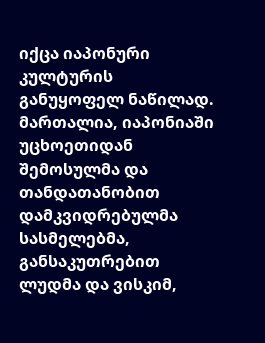იქცა იაპონური კულტურის განუყოფელ ნაწილად. მართალია, იაპონიაში უცხოეთიდან შემოსულმა და თანდათანობით დამკვიდრებულმა სასმელებმა, განსაკუთრებით ლუდმა და ვისკიმ,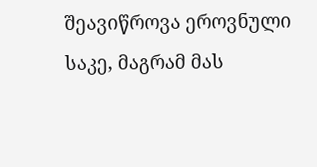შეავიწროვა ეროვნული საკე, მაგრამ მას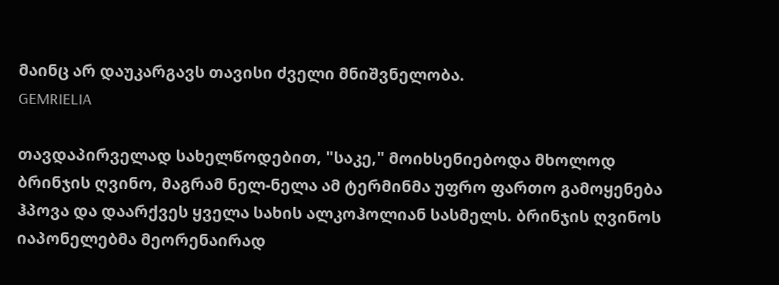მაინც არ დაუკარგავს თავისი ძველი მნიშვნელობა.
GEMRIELIA

თავდაპირველად სახელწოდებით, "საკე," მოიხსენიებოდა მხოლოდ ბრინჯის ღვინო, მაგრამ ნელ-ნელა ამ ტერმინმა უფრო ფართო გამოყენება ჰპოვა და დაარქვეს ყველა სახის ალკოჰოლიან სასმელს. ბრინჯის ღვინოს იაპონელებმა მეორენაირად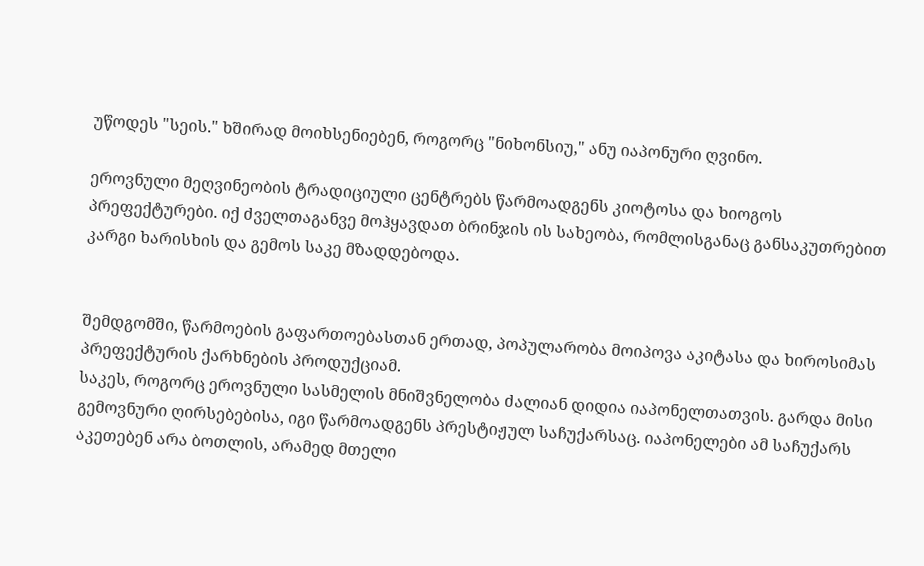უწოდეს "სეის." ხშირად მოიხსენიებენ, როგორც "ნიხონსიუ," ანუ იაპონური ღვინო.

ეროვნული მეღვინეობის ტრადიციული ცენტრებს წარმოადგენს კიოტოსა და ხიოგოს პრეფექტურები. იქ ძველთაგანვე მოჰყავდათ ბრინჯის ის სახეობა, რომლისგანაც განსაკუთრებით კარგი ხარისხის და გემოს საკე მზადდებოდა.


შემდგომში, წარმოების გაფართოებასთან ერთად, პოპულარობა მოიპოვა აკიტასა და ხიროსიმას პრეფექტურის ქარხნების პროდუქციამ.
საკეს, როგორც ეროვნული სასმელის მნიშვნელობა ძალიან დიდია იაპონელთათვის. გარდა მისი გემოვნური ღირსებებისა, იგი წარმოადგენს პრესტიჟულ საჩუქარსაც. იაპონელები ამ საჩუქარს აკეთებენ არა ბოთლის, არამედ მთელი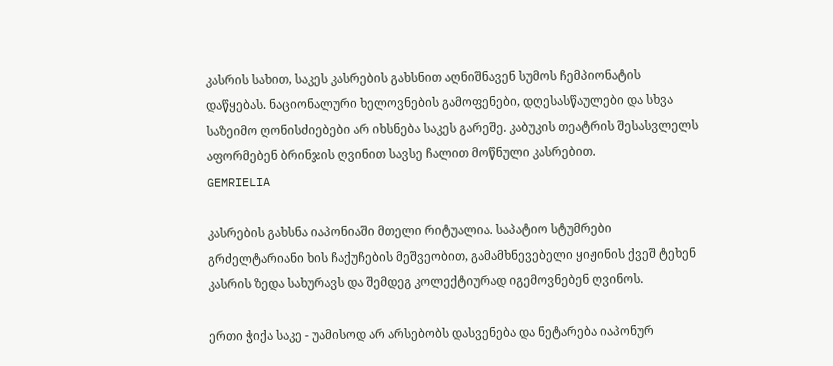კასრის სახით, საკეს კასრების გახსნით აღნიშნავენ სუმოს ჩემპიონატის დაწყებას. ნაციონალური ხელოვნების გამოფენები, დღესასწაულები და სხვა საზეიმო ღონისძიებები არ იხსნება საკეს გარეშე. კაბუკის თეატრის შესასვლელს აფორმებენ ბრინჯის ღვინით სავსე ჩალით მოწნული კასრებით.
GEMRIELIA

კასრების გახსნა იაპონიაში მთელი რიტუალია. საპატიო სტუმრები გრძელტარიანი ხის ჩაქუჩების მეშვეობით, გამამხნევებელი ყიჟინის ქვეშ ტეხენ კასრის ზედა სახურავს და შემდეგ კოლექტიურად იგემოვნებენ ღვინოს.

ერთი ჭიქა საკე - უამისოდ არ არსებობს დასვენება და ნეტარება იაპონურ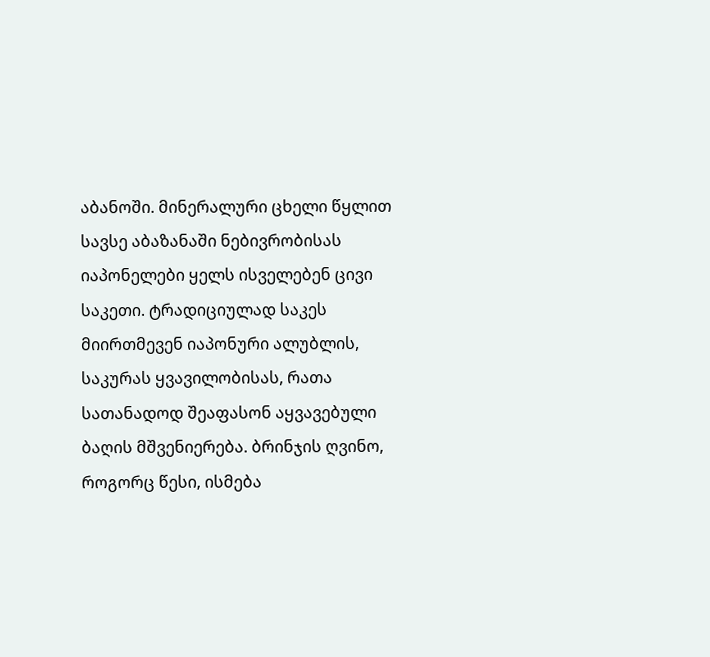აბანოში. მინერალური ცხელი წყლით სავსე აბაზანაში ნებივრობისას იაპონელები ყელს ისველებენ ცივი საკეთი. ტრადიციულად საკეს მიირთმევენ იაპონური ალუბლის, საკურას ყვავილობისას, რათა სათანადოდ შეაფასონ აყვავებული ბაღის მშვენიერება. ბრინჯის ღვინო, როგორც წესი, ისმება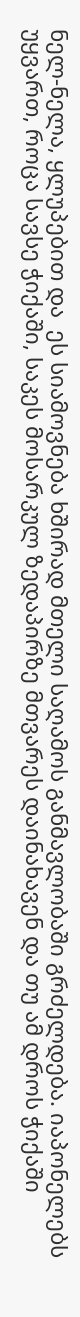ნელ-ნელა, ყლუპებით და  ეს სიამოვნება ხშირად მთელი საღამოს განმავლობაში გრძელდება. იაპონელებს უყვართ, როცა სავსე ჭიქაში, საკეს მოსარკულ ზედაპირზე მთვარეს დაინახავენ და თუ ამ დროს ჭიქაში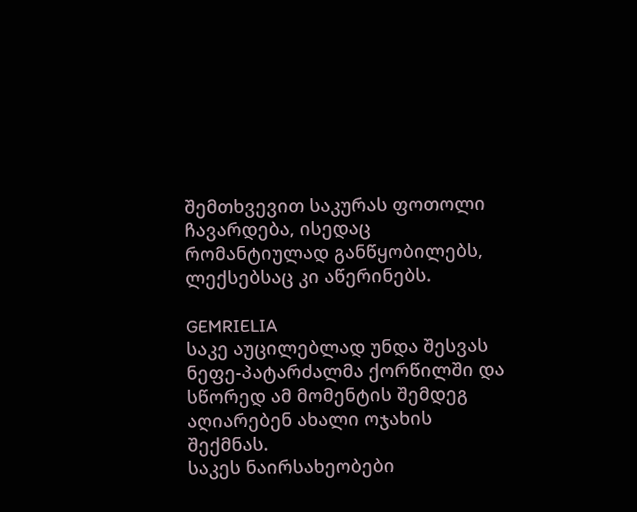შემთხვევით საკურას ფოთოლი ჩავარდება, ისედაც რომანტიულად განწყობილებს, ლექსებსაც კი აწერინებს.

GEMRIELIA
საკე აუცილებლად უნდა შესვას ნეფე-პატარძალმა ქორწილში და სწორედ ამ მომენტის შემდეგ აღიარებენ ახალი ოჯახის შექმნას.
საკეს ნაირსახეობები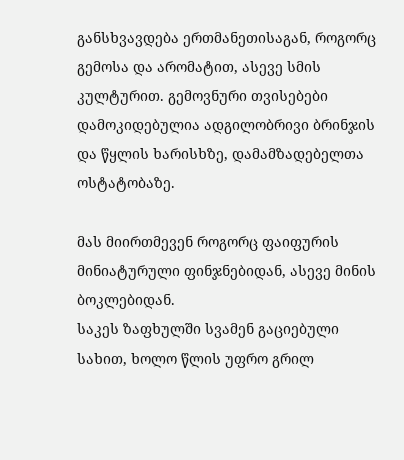განსხვავდება ერთმანეთისაგან, როგორც გემოსა და არომატით, ასევე სმის კულტურით. გემოვნური თვისებები დამოკიდებულია ადგილობრივი ბრინჯის და წყლის ხარისხზე, დამამზადებელთა ოსტატობაზე.

მას მიირთმევენ როგორც ფაიფურის მინიატურული ფინჯნებიდან, ასევე მინის ბოკლებიდან.
საკეს ზაფხულში სვამენ გაციებული სახით, ხოლო წლის უფრო გრილ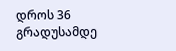დროს 36 გრადუსამდე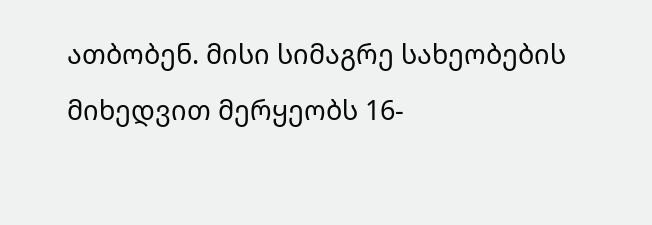ათბობენ. მისი სიმაგრე სახეობების მიხედვით მერყეობს 16-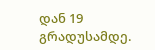დან 19 გრადუსამდე.